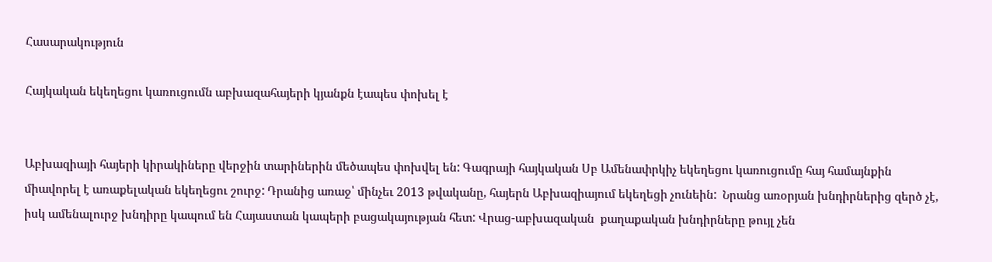Հասարակություն

Հայկական եկեղեցու կառուցումն աբխազահայերի կյանքն էապես փոխել է


Աբխազիայի հայերի կիրակիները վերջին տարիներին մեծապես փոխվել են: Գագրայի հայկական Սբ Ամենափրկիչ եկեղեցու կառուցումը հայ համայնքին միավորել է առաքելական եկեղեցու շուրջ: Դրանից առաջ՝ մինչեւ 2013 թվականը, հայերն Աբխազիայում եկեղեցի չունեին:  Նրանց առօրյան խնդիրներից զերծ չէ, իսկ ամենալուրջ խնդիրը կապում են Հայաստան կապերի բացակայության հետ: Վրաց-աբխազական  քաղաքական խնդիրները թույլ չեն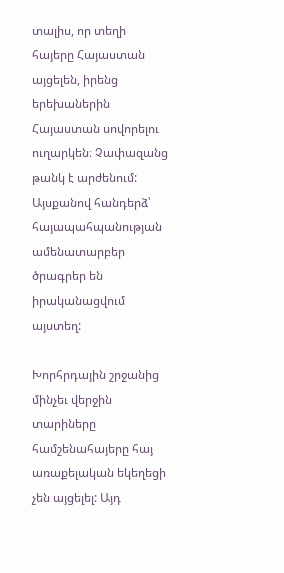տալիս, որ տեղի հայերը Հայաստան այցելեն, իրենց երեխաներին Հայաստան սովորելու ուղարկեն։ Չափազանց թանկ է արժենում: Այսքանով հանդերձ՝ հայապահպանության ամենատարբեր ծրագրեր են իրականացվում այստեղ:

Խորհրդային շրջանից մինչեւ վերջին տարիները համշենահայերը հայ առաքելական եկեղեցի չեն այցելել: Այդ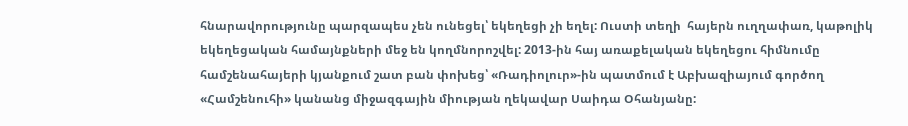հնարավորությունը պարզապես չեն ունեցել՝ եկեղեցի չի եղել: Ուստի տեղի  հայերն ուղղափառ, կաթոլիկ եկեղեցական համայնքների մեջ են կողմնորոշվել: 2013-ին հայ առաքելական եկեղեցու հիմնումը համշենահայերի կյանքում շատ բան փոխեց՝ «Ռադիոլուր»-ին պատմում է Աբխազիայում գործող «Համշենուհի» կանանց միջազգային միության ղեկավար Սաիդա Օհանյանը: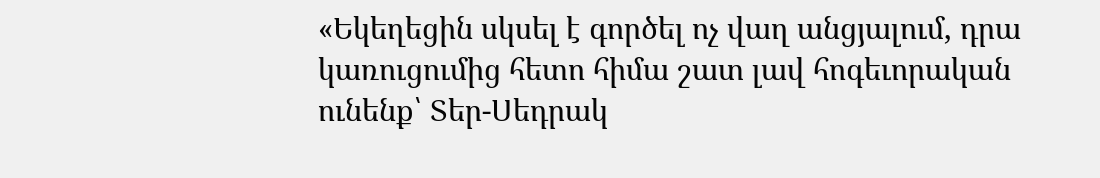«Եկեղեցին սկսել է գործել ոչ վաղ անցյալում, դրա կառուցումից հետո հիմա շատ լավ հոգեւորական ունենք՝ Տեր-Սեդրակ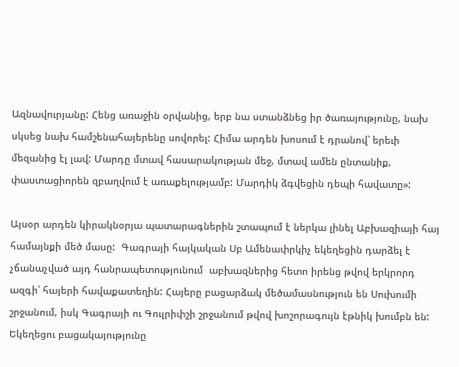Ազնավուրյանը: Հենց առաջին օրվանից, երբ նա ստանձնեց իր ծառայությունը, նախ սկսեց նախ համշենահայերենը սովորել: Հիմա արդեն խոսում է դրանով՝ երեւի մեզանից էլ լավ: Մարդը մտավ հասարակության մեջ, մտավ ամեն ընտանիք, փաստացիորեն զբաղվում է առաքելությամբ: Մարդիկ ձգվեցին դեպի հավատը»:

Այսօր արդեն կիրակնօրյա պատարագներին շտապում է ներկա լինել Աբխազիայի հայ համայնքի մեծ մասը:  Գագրայի հայկական Սբ Ամենափրկիչ եկեղեցին դարձել է չճանաչված այդ հանրապետությունում  աբխազներից հետո իրենց թվով երկրորդ ազգի՝ հայերի հավաքատեղին: Հայերը բացարձակ մեծամասնություն են Սուխումի շրջանում, իսկ Գագրայի ու Գուլրիփշի շրջանում թվով խոշորագույն էթնիկ խումբն են: Եկեղեցու բացակայությունը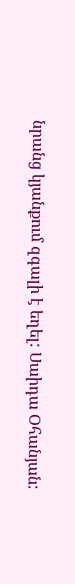նրանց կյանքում զգալի է եղել: Սաիդա Օհանյան: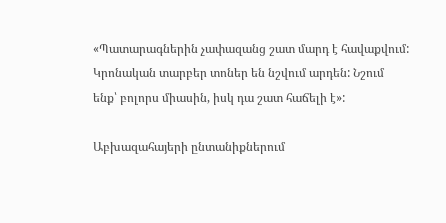«Պատարագներին չափազանց շատ մարդ է հավաքվում:  Կրոնական տարբեր տոներ են նշվում արդեն: Նշում ենք՝ բոլորս միասին, իսկ դա շատ հաճելի է»:

Աբխազահայերի ընտանիքներում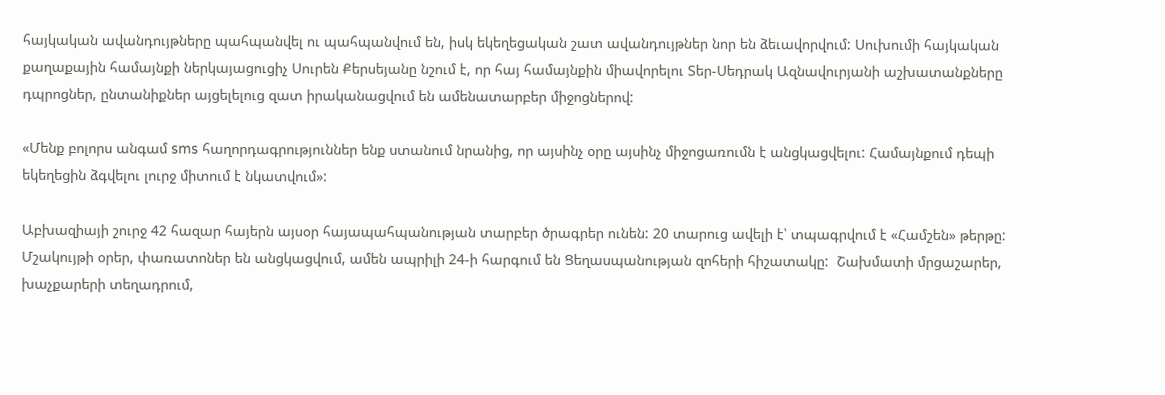հայկական ավանդույթները պահպանվել ու պահպանվում են, իսկ եկեղեցական շատ ավանդույթներ նոր են ձեւավորվում: Սուխումի հայկական քաղաքային համայնքի ներկայացուցիչ Սուրեն Քերսեյանը նշում է, որ հայ համայնքին միավորելու Տեր-Սեդրակ Ազնավուրյանի աշխատանքները դպրոցներ, ընտանիքներ այցելելուց զատ իրականացվում են ամենատարբեր միջոցներով:

«Մենք բոլորս անգամ sms հաղորդագրություններ ենք ստանում նրանից, որ այսինչ օրը այսինչ միջոցառումն է անցկացվելու: Համայնքում դեպի եկեղեցին ձգվելու լուրջ միտում է նկատվում»:

Աբխազիայի շուրջ 42 հազար հայերն այսօր հայապահպանության տարբեր ծրագրեր ունեն: 20 տարուց ավելի է՝ տպագրվում է «Համշեն» թերթը:  Մշակույթի օրեր, փառատոներ են անցկացվում, ամեն ապրիլի 24-ի հարգում են Ցեղասպանության զոհերի հիշատակը:  Շախմատի մրցաշարեր, խաչքարերի տեղադրում,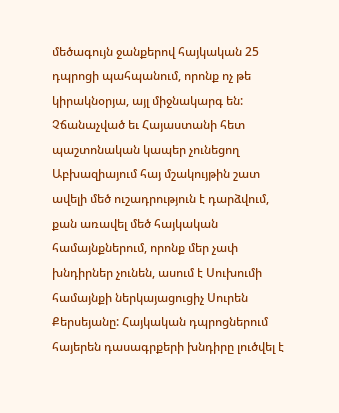մեծագույն ջանքերով հայկական 25 դպրոցի պահպանում, որոնք ոչ թե կիրակնօրյա, այլ միջնակարգ են: Չճանաչված եւ Հայաստանի հետ պաշտոնական կապեր չունեցող Աբխազիայում հայ մշակույթին շատ ավելի մեծ ուշադրություն է դարձվում, քան առավել մեծ հայկական համայնքներում, որոնք մեր չափ խնդիրներ չունեն, ասում է Սուխումի համայնքի ներկայացուցիչ Սուրեն Քերսեյանը: Հայկական դպրոցներում հայերեն դասագրքերի խնդիրը լուծվել է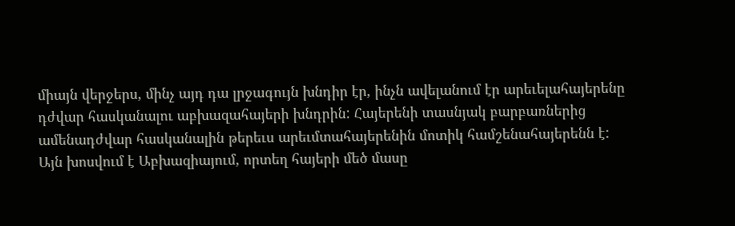միայն վերջերս, մինչ այդ դա լրջագույն խնդիր էր, ինչն ավելանում էր արեւելահայերենը դժվար հասկանալու աբխազահայերի խնդրին: Հայերենի տասնյակ բարբառներից ամենադժվար հասկանալին թերեւս արեւմտահայերենին մոտիկ համշենահայերենն է: Այն խոսվում է Աբխազիայում, որտեղ հայերի մեծ մասը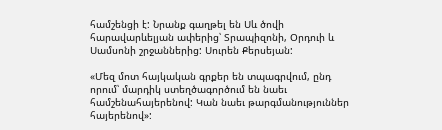համշենցի է: Նրանք գաղթել են Սև ծովի հարավարևելյան ափերից՝ Տրապիզոնի, Օրդուի և Սամսոնի շրջաններից: Սուրեն Քերսեյան:

«Մեզ մոտ հայկական գրքեր են տպագրվում, ընդ որում՝ մարդիկ ստեղծագործում են նաեւ համշենահայերենով: Կան նաեւ թարգմանություններ հայերենով»: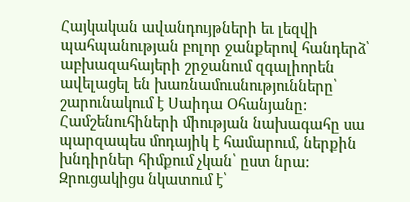Հայկական ավանդույթների եւ լեզվի պահպանության բոլոր ջանքերով հանդերձ՝ աբխազահայերի շրջանում զգալիորեն ավելացել են խառնամուսնությունները՝ շարունակում է Սաիդա Օհանյանը: Համշենուհիների միության նախագահը սա պարզապես մոդայիկ է համարում, ներքին խնդիրներ հիմքում չկան՝ ըստ նրա: Զրուցակիցս նկատում է՝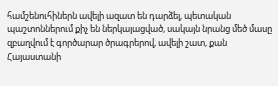համշենուհիներն ավելի ազատ են դարձել, պետական պաշտոններում քիչ են ներկայացված, սակայն նրանց մեծ մասը զբաղվում է գործարար ծրագրերով, ավելի շատ, քան Հայաստանի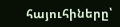հայուհիները՝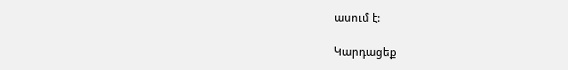ասում է:

Կարդացեք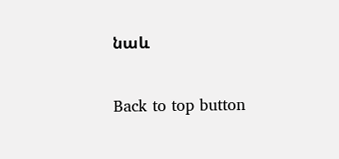նաև

Back to top button